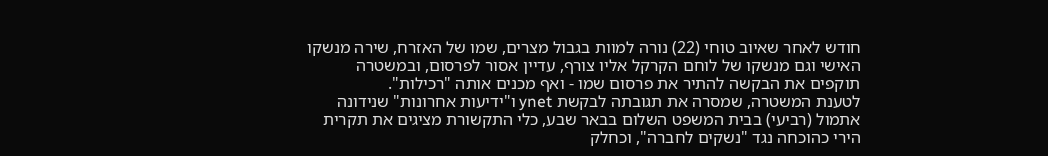חודש לאחר שאיוב טוחי (22) נורה למוות בגבול מצרים, שמו של האזרח, שירה מנשקו האישי וגם מנשקו של לוחם הקרקל אליו צורף, עדיין אסור לפרסום, ובמשטרה תוקפים את הבקשה להתיר את פרסום שמו - ואף מכנים אותה "רכילות".
לטענת המשטרה, שמסרה את תגובתה לבקשת ynet ו"ידיעות אחרונות" שנידונה אתמול (רביעי) בבית המשפט השלום בבאר שבע, כלי התקשורת מציגים את תקרית הירי כהוכחה נגד "נשקים לחברה", וכחלק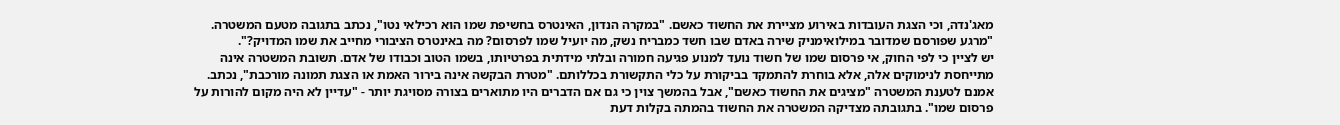מאג'נדה, וכי הצגת העובדות באירוע מציירת את החשוד כאשם. "במקרה הנדון, האינטרס בחשיפת שמו הוא רכילאי נטו", נכתב בתגובה מטעם המשטרה. "מרגע שפורסם שמדובר במילואימניק שירה באדם שבו חשד כמבריח נשק, מה יועיל שמו לפרסום? מה באינטרס הציבורי מחייב את שמו המדויק?".
יש לציין כי לפי החוק, אי פרסום שמו של חשוד נועד למנוע פגיעה חמורה ובלתי מידתית בפרטיותו, בשמו הטוב וכבודו של אדם. תשובת המשטרה אינה מתייחסת לנימוקים אלה, אלא בוחרת להתמקד בביקורת על כלי התקשורת בכללותם. "מטרת הבקשה אינה בירור האמת או הצגת תמונה מורכבת", נכתב.
אמנם לטענת המשטרה "מציגים את החשוד כאשם", אבל בהמשך צוין כי גם אם הדברים היו מתוארים בצורה מסויגת יותר - "עדיין לא היה מקום להורות על פרסום שמו". בתגובתה מצדיקה המשטרה את החשוד בהמתה בקלות דעת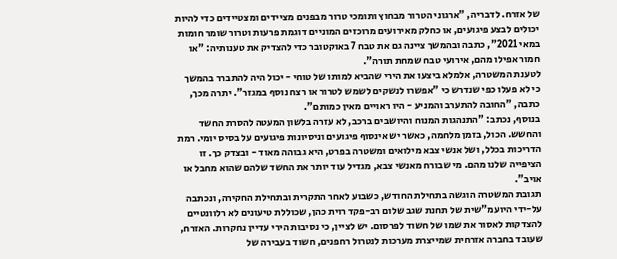של אזרח. לדבריה, "ארגוני הטרור מבחוץ ותומכי טרור מבפנים מציידים ומצטיידים כדי להיות יכולים לבצע פיגועים, או כחלק מאירועים מרוכזים המוניים דוגמת פרעות וטרור שומר חומות במאי 2021", כתבה ובהמשך ציינה גם את טבח 7 באוקטובר כדי להצדיק את טענותיה: "או חמור אפילו מהם, אירועי טבח שמחת תורה".
לטענת המשטרה, אלמלא ביצעו את הירי שהביא למותו של טוחי - יכול היה להתברר בהמשך כי לא פעלו כפי שנדרש כי "אפשרו לנשקים לשמש לטרור או רצח נוסף במגזר". יתרה מכך, כתבה, "החובה להתערב והמניע - היו ראויים מאין כמותם".
בנוסף, נכתב: "התנהגות המנוח והיושבים ברכב, לא עזרה בלשון המעטה להסרת החשד והחשש. הכול, בזמן מלחמה, כאשר יש אינסוף פיגועים וניסיונות פיגועים על בסיס יומי. רמת הדריכות בכלל, ושל אנשי צבא מילואים ומשטרה בפרט, היא גבוהה מאוד - ובצדק כך. זו הציפייה שלנו מהם. מי שבורח מאנשי צבא, מגדיל עוד יותר את החשד שלהם שהוא מחבל או אויב".
תגובת המשטרה הוגשה בתחילת החודש, כשבוע לאחר התקרית ובתחילת החקירה, ונכתבה על-ידי היועמ"שית של תחנת שגב שלום רב-פקד רוית כהן, שכוללת טיעונים לא רלוונטיים להצדקות לאסור את שמו של חשוד לפרסום. יש לציין, כי נסיבות הירי עדיין נחקרות. האזרח, שעובד בחברה אזרחית שמייצרת מערכות לנטרול רחפנים, חשוד בעבירה של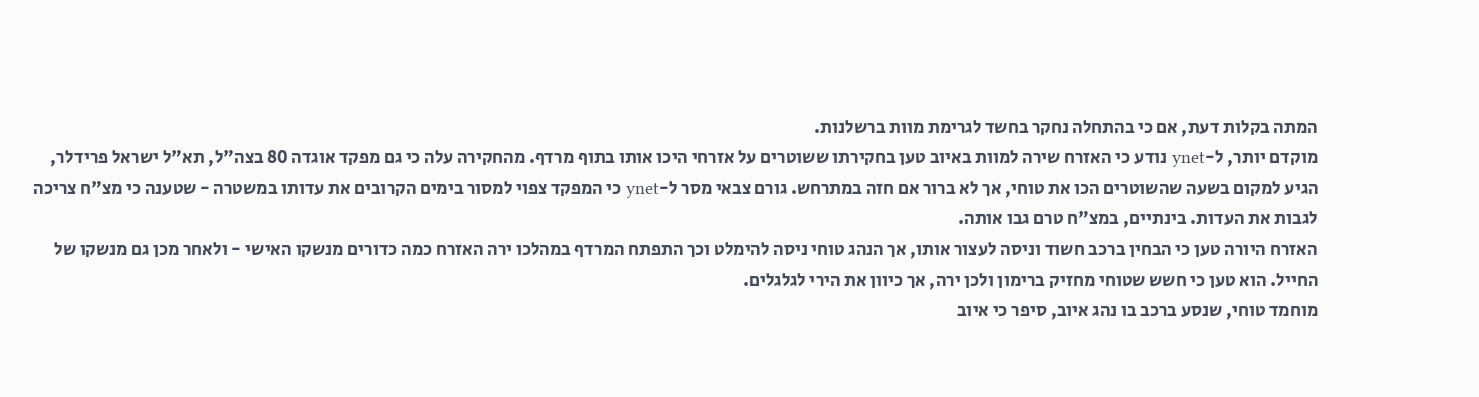המתה בקלות דעת, אם כי בהתחלה נחקר בחשד לגרימת מוות ברשלנות.
מוקדם יותר, ל-ynet נודע כי האזרח שירה למוות באיוב טען בחקירתו ששוטרים על אזרחי היכו אותו בתוף מרדף. מהחקירה עלה כי גם מפקד אוגדה 80 בצה"ל, תא"ל ישראל פרידלר, הגיע למקום בשעה שהשוטרים הכו את טוחי, אך לא ברור אם חזה במתרחש. גורם צבאי מסר ל-ynet כי המפקד צפוי למסור בימים הקרובים את עדותו במשטרה - שטענה כי מצ"ח צריכה לגבות את העדות. בינתיים, במצ"ח טרם גבו אותה.
האזרח היורה טען כי הבחין ברכב חשוד וניסה לעצור אותו, אך הנהג טוחי ניסה להימלט וכך התפתח המרדף במהלכו ירה האזרח כמה כדורים מנשקו האישי - ולאחר מכן גם מנשקו של החייל. הוא טען כי חשש שטוחי מחזיק ברימון ולכן ירה, אך כיוון את הירי לגלגלים.
מוחמד טוחי, שנסע ברכב בו נהג איוב, סיפר כי איוב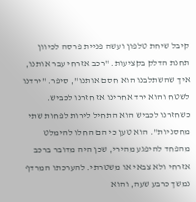קיבל שיחת טלפון ועשה פניית פרסה לכיוון תחנת הדלק בקציעות. "רכב אזרחי עבר אותנו, איך שהשתלבנו הוא חסם אותנו", סיפר. "ירדנו לשטח והוא ירד אחרינו אז חזרנו לכביש. כשחזרנו לכביש הוא התחיל לירות לפחות שתי מחסניות". הוא טען כי הם החלו להימלט מהפחד להיפגע מהירי, שכן היה מדובר ברכב אזרחי ולא צבאי או משטרתי. להערכתו המרדף נמשך כרבע שעה, והוא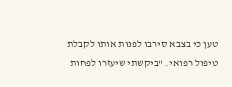טען כי בצבא סירבו לפנות אותו לקבלת טיפול רפואי. "ביקשתי שיעזרו לפחות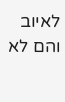לאיוב והם לא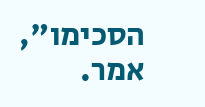הסכימו", אמר.